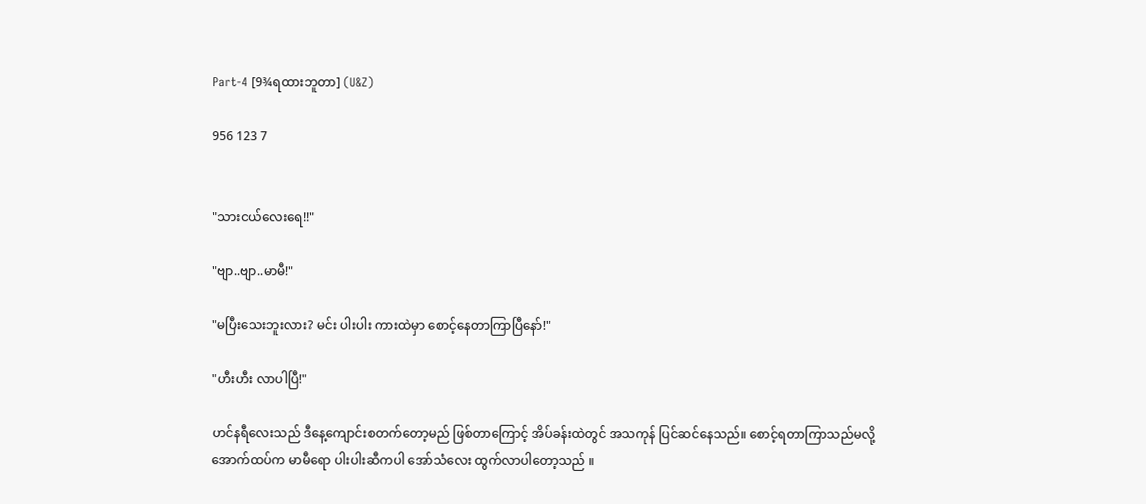Part-4 [9¾ရထားဘူတာ] (U&Z)

956 123 7


"သားငယ်လေးရေ!!"

"ဗျာ..ဗျာ..မာမီ!"

"မပြီးသေးဘူးလား? မင်း ပါးပါး ကားထဲမှာ စောင့်နေတာကြာပြီနော်!"

"ဟီးဟီး လာပါပြီ!"

ဟင်နရီလေးသည် ဒီနေ့ကျောင်းစတက်တော့မည် ဖြစ်တာကြောင့် အိပ်ခန်းထဲတွင် အသကုန် ပြင်ဆင်နေသည်။ စောင့်ရတာကြာသည်မလို့ အောက်ထပ်က မာမီရော ပါးပါးဆီကပါ အော်သံလေး ထွက်လာပါတော့သည် ။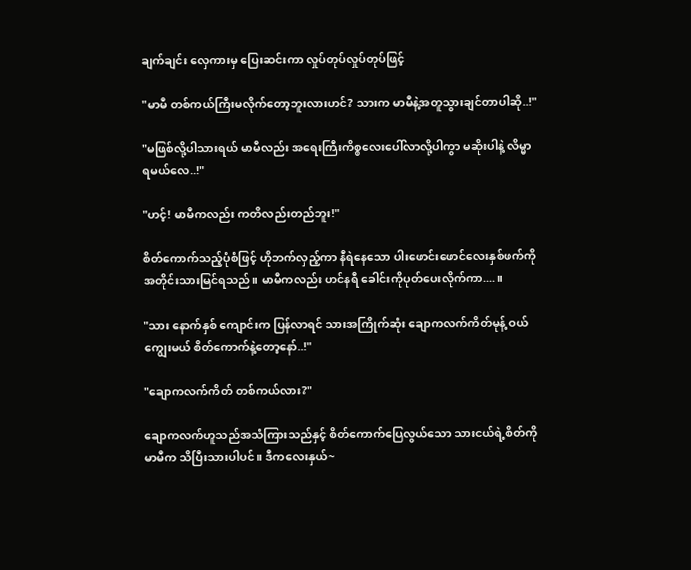ချက်ချင်း လှေကားမှ ပြေးဆင်းကာ လှုပ်တုပ်လှုပ်တုပ်ဖြင့်

"မာမီ တစ်ကယ်ကြီးမလိုက်တော့ဘူးလားဟင်? သားက မာမီနဲ့အတူသွားချင်တာပါဆို..!"

"မဖြစ်လို့ပါသားရယ် မာမီလည်း အရေးကြီးကိစ္စလေးပေါ်လာလို့ပါကွာ မဆိုးပါနဲ့ လိမ္မာရမယ်လေ..!"

"ဟင့်! မာမီကလည်း ကတိလည်းတည်ဘူး!"

စိတ်ကောက်သည့်ပုံစံဖြင့် ဟိုဘက်လှည့်ကာ နီရဲနေသော ပါးဖောင်းဖောင်လေးနှစ်ဖက်ကိုအတိုင်းသားမြင်ရသည်။ မာမီကလည်း ဟင်နရီ ခေါင်းကိုပုတ်ပေးလိုက်ကာ....။

"သား နောက်နှစ် ကျောင်းက ပြန်လာရင် သားအကြိုက်ဆုံး ချောကလက်ကိတ်မုန့် ဝယ်ကျွေးမယ် စိတ်ကောက်နဲ့တော့နော်..!"

"ချောကလက်ကိတ် တစ်ကယ်လား?"

ချောကလက်ဟူသည်အသံကြားသည်နှင့် စိတ်ကောက်ပြေလွယ်သော သားငယ်ရဲ့စိတ်ကို မာမီက သိပြီးသားပါပင်။ ဒီကလေးနှယ်~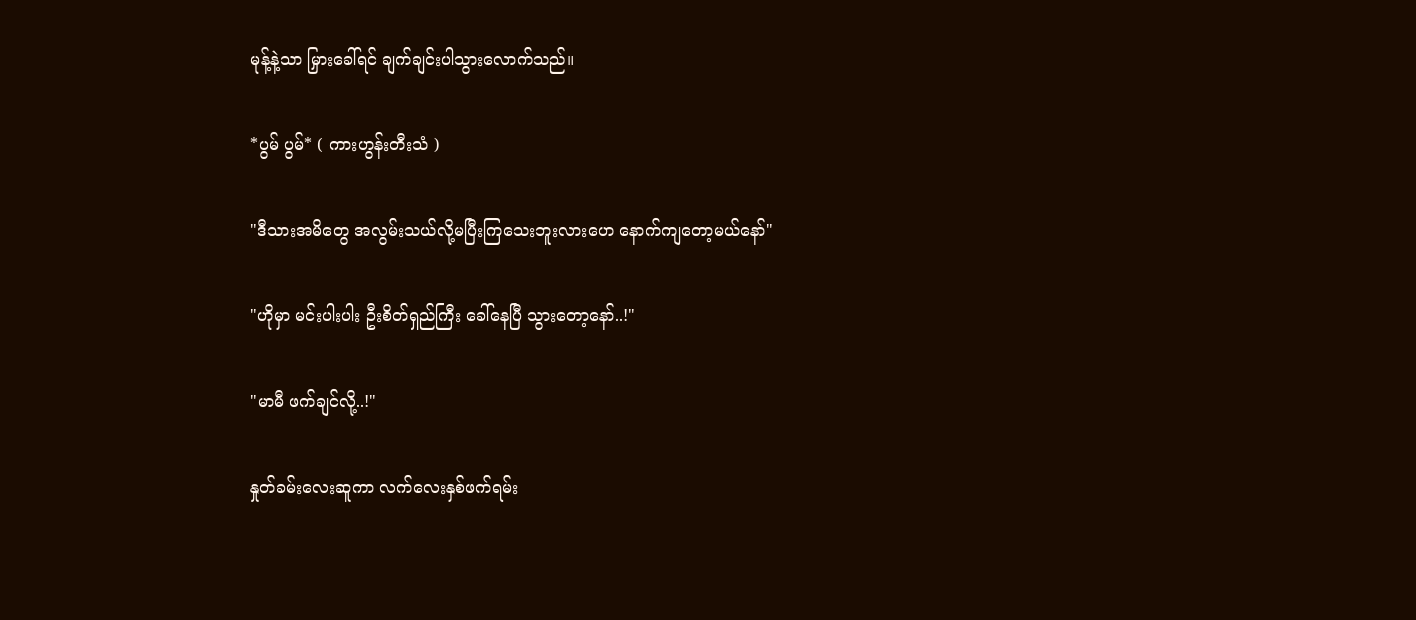မုန့်နဲ့သာ မြှားခေါ်ရင် ချက်ချင်းပါသွားလောက်သည်။

*ပွမ် ပွမ်* ( ကားဟွန်းတီးသံ )

"ဒီသားအမိတွေ အလွမ်းသယ်လို့မပြီးကြသေးဘူးလားဟေ နောက်ကျတော့မယ်နော်"

"ဟိုမှာ မင်းပါးပါး ဦးစိတ်ရှည်ကြီး ခေါ်နေပြီ သွားတော့နော်..!"

"မာမီ ‌ဖက်ချင်လို့..!"

နှုတ်ခမ်းလေးဆူကာ လက်လေးနှစ်ဖက်ရမ်း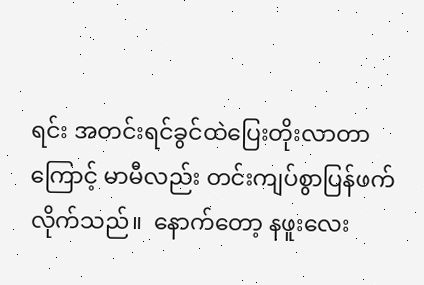ရင်း အတင်းရင်ခွင်ထဲပြေးတိုးလာ‌တာကြောင့် မာမီလည်း တင်းကျပ်စွာပြန်ဖက်လိုက်သည်။  နောက်တော့ နဖူးလေး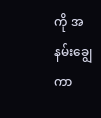ကို အနမ်းချွေကာ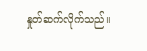နှုတ်ဆက်လိုက်သည်။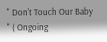" Don't Touch Our Baby " ( Ongoing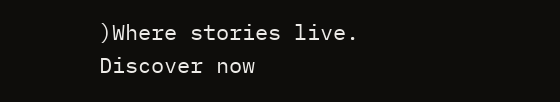)Where stories live. Discover now